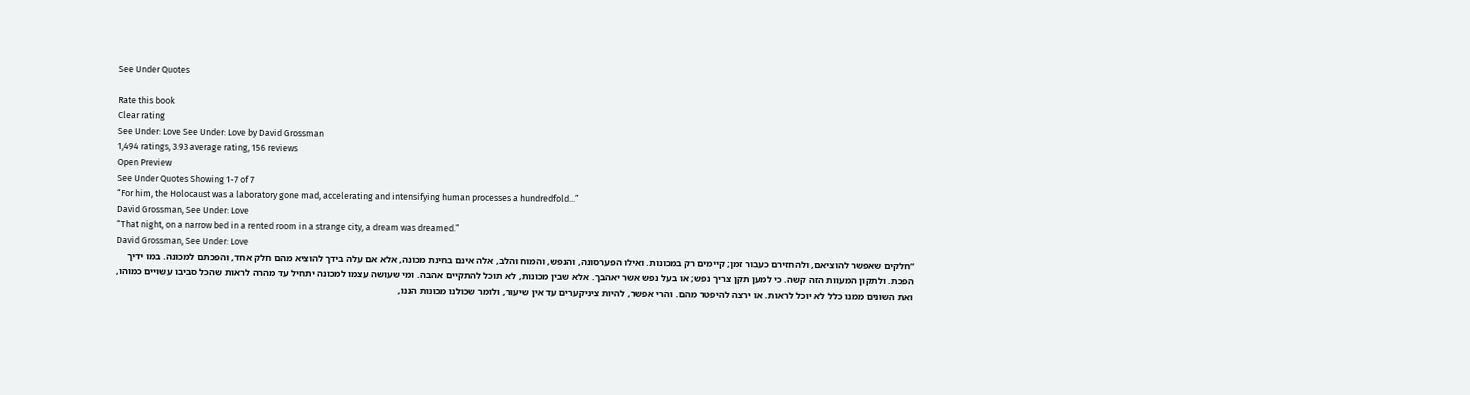See Under Quotes

Rate this book
Clear rating
See Under: Love See Under: Love by David Grossman
1,494 ratings, 3.93 average rating, 156 reviews
Open Preview
See Under Quotes Showing 1-7 of 7
“For him, the Holocaust was a laboratory gone mad, accelerating and intensifying human processes a hundredfold...”
David Grossman, See Under: Love
“That night, on a narrow bed in a rented room in a strange city, a dream was dreamed.”
David Grossman, See Under: Love
“חלקים שאפשר להוציאם, ולהחזירם כעבור זמן; קיימים רק במכונות. ואילו הפערסונה, והנפש, והמוח והלב, אלה אינם בחינת מכונה, אלא אם עלה בידך להוציא מהם חלק אחד, והפכתם למכונה. במו ידיך הפכת. ולתקון המעוות הזה קשה. כי למען תקן צריך נפש; או בעל נפש אשר יאהבך. אלא שבין מכונות, לא תוכל להתקיים אהבה. ומי שעושה עצמו למכונה יתחיל עד מהרה לראות שהכל סביבו עשויים כמוהו, ואת השונים ממנו כלל לא יוכל לראות. או ירצה להיפטר מהם. והרי אפשר, להיות ציניקערים עד אין שיעור, ולומר שכולנו מכונות הננו,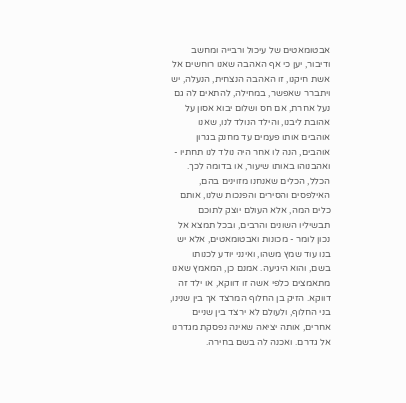אבטומאטים של עיכול ורבייה ומחשב ודיבור, יען כי אף האהבה שאנו רוחשים אל אשת חיקנו, זו האהבה הנצחית, הנעלה, יש ויתברר שאפשר, במחילה, להתאים לה גם נעל אחרת, אם חס ושלום יבוא אסון על אהובת ליבנו, והילד הנולד לנו, שאנו אוהבים אותו פעמים עד מחנק בגרון אוהבים, הנה לו אחר היה נולד לנו תחתיו - ואהבנוהו באותו שיעור, או בדומה לכך. הכלל, הכלים שאנחנו מזוינים בהם, האילפסים והסירים והפנכות שלנו, אותם כלים המה, אלא העולם יוצק לתוכם תבשיליו השונים והרבים, ובכל תמצא אל נכון לומר - מכונות ואבטומאטים, אלא יש בנו עוד שמץ משהו, ואינני יודע לכנותו בשם, והוא היגיעה. אמנם כן, המאמץ שאנו מתאמצים כלפי אשה זו דווקא, או ילד זה דווקא. הזיק בן החלוף המרצד אך בין שנינו, בני החלוף, ולעולם לא ירצד בין שניים אחרים, אותה יציאה שאינה נפסקת מגדרנו אל גדרם. ואכנה לה בשם בחירה.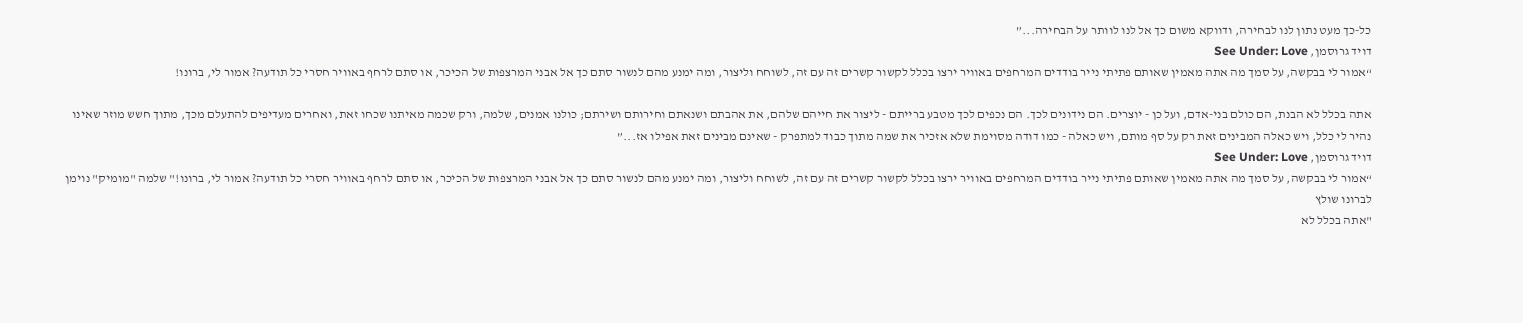כל-כך מעט נתון לנו לבחירה, ודווקא משום כך אל לנו לוותר על הבחירה...”
דויד גרוסמן, See Under: Love
“אמור לי בבקשה, על סמך מה אתה מאמין שאותם פתיתי נייר בודדים המרחפים באוויר ירצו בכלל לקשור קשרים זה עם זה, לשוחח וליצור, ומה ימנע מהם לנשור סתם כך אל אבני המרצפות של הכיכר, או סתם לרחף באוויר חסרי כל תודעה? אמור לי, ברונו!

אתה בכלל לא הבנת, הם כולם בני-אדם, ועל כן - יוצרים. הם נידונים לכך. הם נכפים לכך מטבע ברייתם - ליצור את חייהם שלהם, את אהבתם ושנאתם וחירותם ושירתם; כולנו אמנים, שלמה, ורק שכמה מאיתנו שכחו זאת, ואחרים מעדיפים להתעלם מכך, מתוך חשש מוזר שאינו נהיר לי כלל, ויש כאלה המבינים זאת רק על סף מותם, ויש כאלה - כמו דודה מסוימת שלא אזכיר את שמה מתוך כבוד למתפרק - שאינם מבינים זאת אפילו אז...”
דויד גרוסמן, See Under: Love
“אמור לי בבקשה, על סמך מה אתה מאמין שאותם פתיתי נייר בודדים המרחפים באוויר ירצו בכלל לקשור קשרים זה עם זה, לשוחח וליצור, ומה ימנע מהם לנשור סתם כך אל אבני המרצפות של הכיכר, או סתם לרחף באוויר חסרי כל תודעה? אמור לי, ברונו!" שלמה "מומיק" נוימן לברונו שולץ
"אתה בכלל לא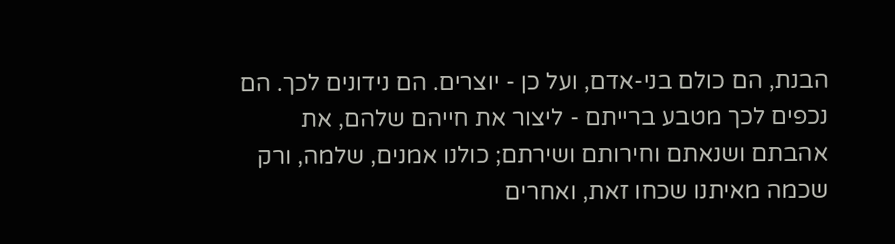הבנת, הם כולם בני-אדם, ועל כן - יוצרים. הם נידונים לכך. הם נכפים לכך מטבע ברייתם - ליצור את חייהם שלהם, את אהבתם ושנאתם וחירותם ושירתם; כולנו אמנים, שלמה, ורק שכמה מאיתנו שכחו זאת, ואחרים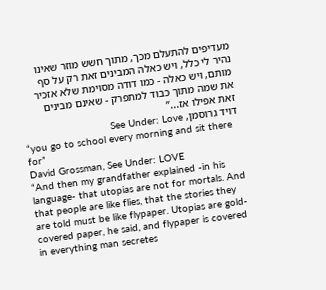מעדיפים להתעלם מכך, מתוך חשש מוזר שאינו נהיר לי כלל, ויש כאלה המבינים זאת רק על סף מותם, ויש כאלה - כמו דודה מסוימת שלא אזכיר את שמה מתוך כבוד למתפרק - שאינם מבינים זאת אפילו אז...”
דויד גרוסמן, See Under: Love
“you go to school every morning and sit there for”
David Grossman, See Under: LOVE
“And then my grandfather explained -in his language- that utopias are not for mortals. And that people are like flies, that the stories they are told must be like flypaper. Utopias are gold-covered paper, he said, and flypaper is covered in everything man secretes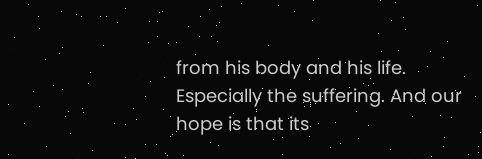from his body and his life. Especially the suffering. And our hope is that its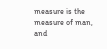measure is the measure of man, and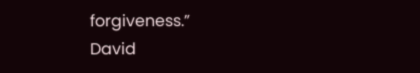forgiveness.”
David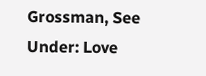Grossman, See Under: Love